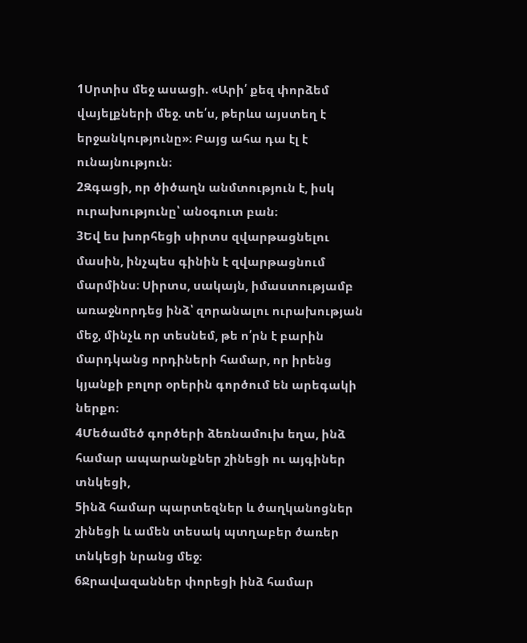1Սրտիս մեջ ասացի. «Արի՛ քեզ փորձեմ վայելքների մեջ. տե՛ս, թերևս այստեղ է երջանկությունը»։ Բայց ահա դա էլ է ունայնություն։
2Զգացի, որ ծիծաղն անմտություն է, իսկ ուրախությունը՝ անօգուտ բան։
3Եվ ես խորհեցի սիրտս զվարթացնելու մասին, ինչպես գինին է զվարթացնում մարմինս։ Սիրտս, սակայն, իմաստությամբ առաջնորդեց ինձ՝ զորանալու ուրախության մեջ, մինչև որ տեսնեմ, թե ո՛րն է բարին մարդկանց որդիների համար, որ իրենց կյանքի բոլոր օրերին գործում են արեգակի ներքո։
4Մեծամեծ գործերի ձեռնամուխ եղա, ինձ համար ապարանքներ շինեցի ու այգիներ տնկեցի,
5ինձ համար պարտեզներ և ծաղկանոցներ շինեցի և ամեն տեսակ պտղաբեր ծառեր տնկեցի նրանց մեջ։
6Ջրավազաններ փորեցի ինձ համար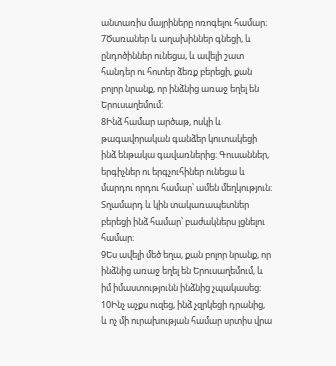անտառիս մայրիները ոռոգելու համար։
7Ծառաներ և աղախիններ գնեցի, և ընդոծիններ ունեցա, և ավելի շատ հանդեր ու հոտեր ձեռք բերեցի, քան բոլոր նրանք, որ ինձնից առաջ եղել են Երուսաղեմում։
8Ինձ համար արծաթ, ոսկի և թագավորական գանձեր կուտակեցի ինձ ենթակա գավառներից։ Գուսաններ, երգիչներ ու երգչուհիներ ունեցա և մարդու որդու համար՝ ամեն մեղկություն։ Տղամարդ և կին տակառապետներ բերեցի ինձ համար՝ բաժակներս լցնելու համար։
9Ես ավելի մեծ եղա, քան բոլոր նրանք, որ ինձնից առաջ եղել են Երուսաղեմում, և իմ իմաստությունն ինձնից չպակասեց։
10Ինչ աչքս ուզեց, ինձ չզրկեցի դրանից, և ոչ մի ուրախության համար սրտիս վրա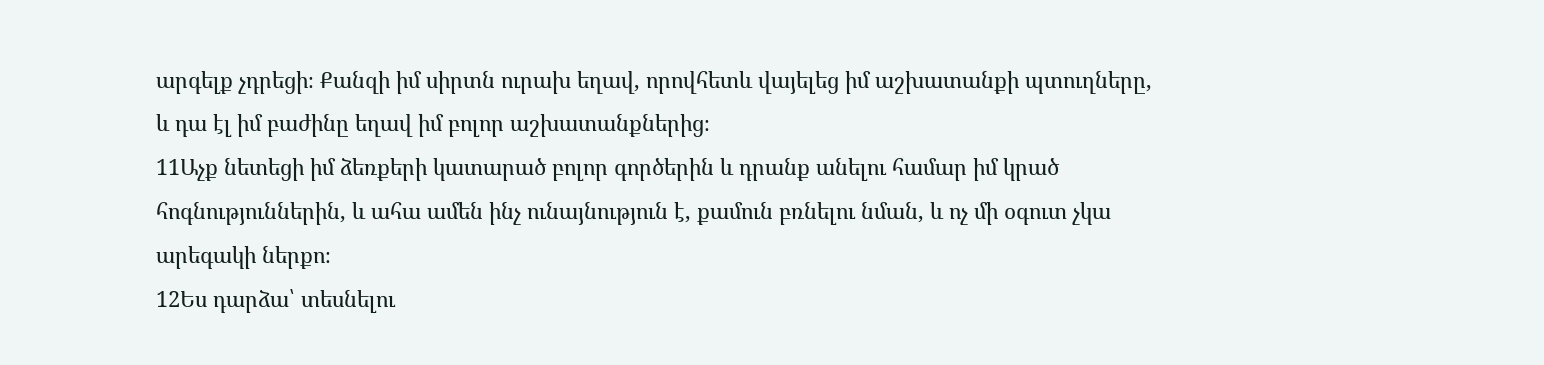արգելք չդրեցի։ Քանզի իմ սիրտն ուրախ եղավ, որովհետև վայելեց իմ աշխատանքի պտուղները, և դա էլ իմ բաժինը եղավ իմ բոլոր աշխատանքներից։
11Աչք նետեցի իմ ձեռքերի կատարած բոլոր գործերին և դրանք անելու համար իմ կրած հոգնություններին, և ահա ամեն ինչ ունայնություն է, քամուն բռնելու նման, և ոչ մի օգուտ չկա արեգակի ներքո։
12Ես դարձա՝ տեսնելու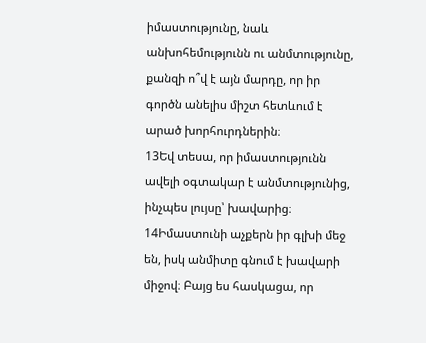իմաստությունը, նաև անխոհեմությունն ու անմտությունը, քանզի ո՞վ է այն մարդը, որ իր գործն անելիս միշտ հետևում է արած խորհուրդներին։
13Եվ տեսա, որ իմաստությունն ավելի օգտակար է անմտությունից, ինչպես լույսը՝ խավարից։
14Իմաստունի աչքերն իր գլխի մեջ են, իսկ անմիտը գնում է խավարի միջով։ Բայց ես հասկացա, որ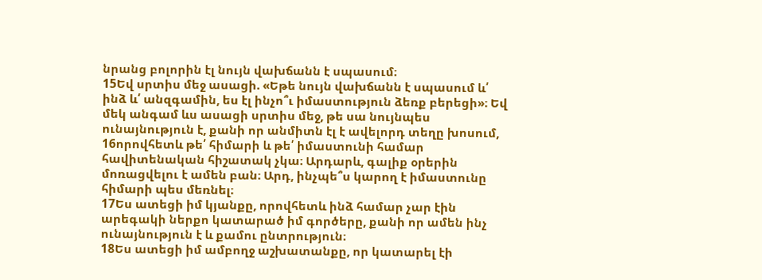նրանց բոլորին էլ նույն վախճանն է սպասում։
15Եվ սրտիս մեջ ասացի. «Եթե նույն վախճանն է սպասում և՛ ինձ և՛ անզգամին, ես էլ ինչո՞ւ իմաստություն ձեռք բերեցի»։ Եվ մեկ անգամ ևս ասացի սրտիս մեջ, թե սա նույնպես ունայնություն է, քանի որ անմիտն էլ է ավելորդ տեղը խոսում,
16որովհետև թե՛ հիմարի և թե՛ իմաստունի համար հավիտենական հիշատակ չկա։ Արդարև, գալիք օրերին մոռացվելու է ամեն բան։ Արդ, ինչպե՞ս կարող է իմաստունը հիմարի պես մեռնել։
17Ես ատեցի իմ կյանքը, որովհետև ինձ համար չար էին արեգակի ներքո կատարած իմ գործերը, քանի որ ամեն ինչ ունայնություն է և քամու ընտրություն։
18Ես ատեցի իմ ամբողջ աշխատանքը, որ կատարել էի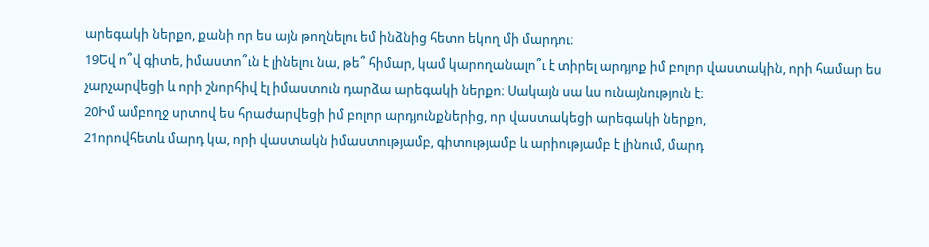արեգակի ներքո, քանի որ ես այն թողնելու եմ ինձնից հետո եկող մի մարդու։
19Եվ ո՞վ գիտե, իմաստո՞ւն է լինելու նա, թե՞ հիմար, կամ կարողանալո՞ւ է տիրել արդյոք իմ բոլոր վաստակին, որի համար ես չարչարվեցի և որի շնորհիվ էլ իմաստուն դարձա արեգակի ներքո։ Սակայն սա ևս ունայնություն է։
20Իմ ամբողջ սրտով ես հրաժարվեցի իմ բոլոր արդյունքներից, որ վաստակեցի արեգակի ներքո,
21որովհետև մարդ կա, որի վաստակն իմաստությամբ, գիտությամբ և արիությամբ է լինում, մարդ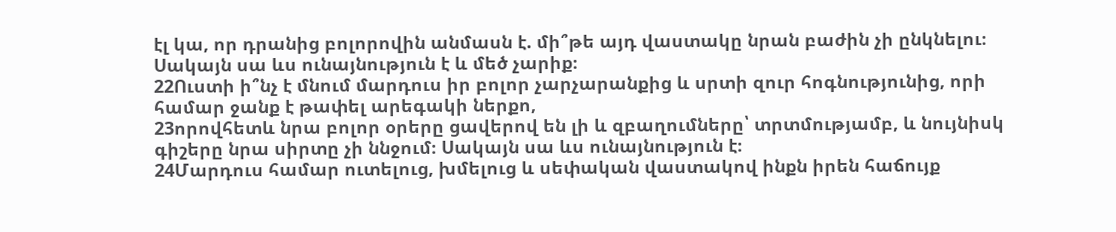էլ կա, որ դրանից բոլորովին անմասն է. մի՞թե այդ վաստակը նրան բաժին չի ընկնելու։ Սակայն սա ևս ունայնություն է և մեծ չարիք։
22Ուստի ի՞նչ է մնում մարդուս իր բոլոր չարչարանքից և սրտի զուր հոգնությունից, որի համար ջանք է թափել արեգակի ներքո,
23որովհետև նրա բոլոր օրերը ցավերով են լի և զբաղումները՝ տրտմությամբ, և նույնիսկ գիշերը նրա սիրտը չի ննջում։ Սակայն սա ևս ունայնություն է։
24Մարդուս համար ուտելուց, խմելուց և սեփական վաստակով ինքն իրեն հաճույք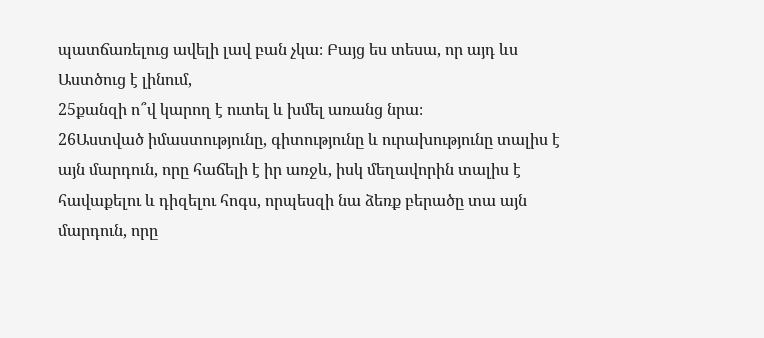պատճառելուց ավելի լավ բան չկա։ Բայց ես տեսա, որ այդ ևս Աստծուց է լինում,
25քանզի ո՞վ կարող է ուտել և խմել առանց նրա։
26Աստված իմաստությունը, գիտությունը և ուրախությունը տալիս է այն մարդուն, որը հաճելի է իր առջև, իսկ մեղավորին տալիս է հավաքելու և դիզելու հոգս, որպեսզի նա ձեռք բերածը տա այն մարդուն, որը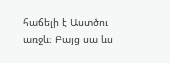հաճելի է Աստծու առջև։ Բայց սա ևս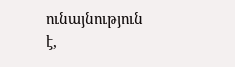ունայնություն է,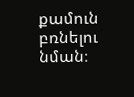քամուն բռնելու նման։